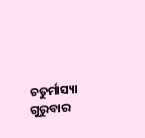ଚତୁର୍ମାସ୍ୟା ଗୁରୁବାର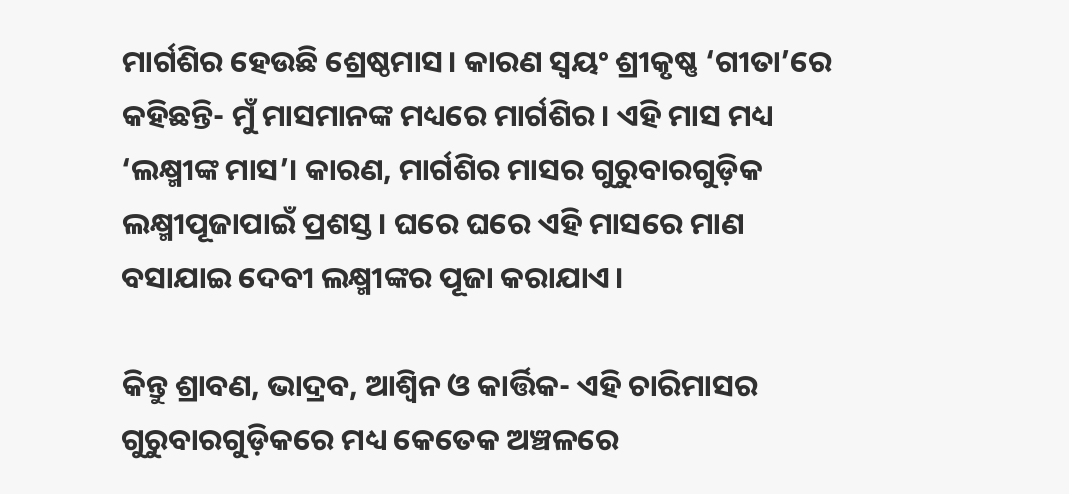ମାର୍ଗଶିର ହେଉଛି ଶ୍ରେଷ୍ଠମାସ। କାରଣ ସ୍ୱୟଂ ଶ୍ରୀକୃଷ୍ଣ ‘ଗୀତା’ରେ କହିଛନ୍ତି- ମୁଁ ମାସମାନଙ୍କ ମଧ୍ୟରେ ମାର୍ଗଶିର। ଏହି ମାସ ମଧ୍ୟ ‘ଲକ୍ଷ୍ମୀଙ୍କ ମାସ’। କାରଣ, ମାର୍ଗଶିର ମାସର ଗୁରୁବାରଗୁଡ଼ିକ ଲକ୍ଷ୍ମୀପୂଜାପାଇଁ ପ୍ରଶସ୍ତ। ଘରେ ଘରେ ଏହି ମାସରେ ମାଣ ବସାଯାଇ ଦେବୀ ଲକ୍ଷ୍ମୀଙ୍କର ପୂଜା କରାଯାଏ।

କିନ୍ତୁ ଶ୍ରାବଣ, ଭାଦ୍ରବ, ଆଶ୍ୱିନ ଓ କାର୍ତ୍ତିକ- ଏହି ଚାରିମାସର ଗୁରୁବାରଗୁଡ଼ିକରେ ମଧ୍ୟ କେତେକ ଅଞ୍ଚଳରେ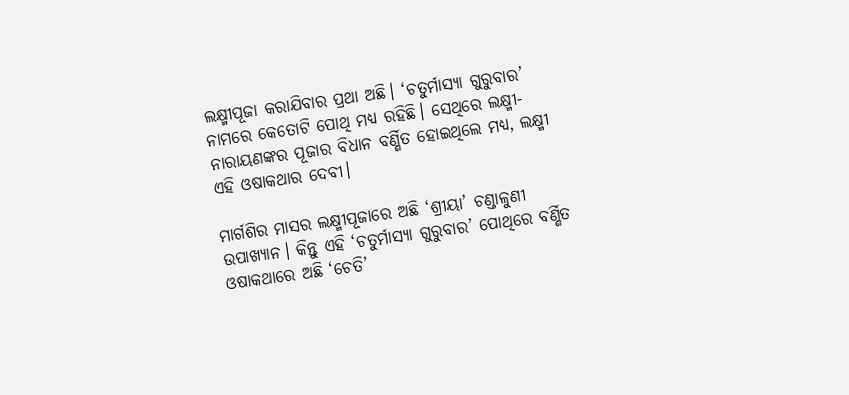ଲକ୍ଷ୍ମୀପୂଜା କରାଯିବାର ପ୍ରଥା ଅଛି। ‘ଚତୁର୍ମାସ୍ୟା ଗୁରୁବାର’ ନାମରେ କେତୋଟି ପୋଥି ମଧ୍ୟ ରହିଛି। ସେଥିରେ ଲକ୍ଷ୍ମୀ-ନାରାୟଣଙ୍କର ପୂଜାର ବିଧାନ ବର୍ଣ୍ଣିତ ହୋଇଥିଲେ ମଧ୍ୟ, ଲକ୍ଷ୍ମୀ ଏହି ଓଷାକଥାର ଦେବୀ।

ମାର୍ଗଶିର ମାସର ଲକ୍ଷ୍ମୀପୂଜାରେ ଅଛି ‘ଶ୍ରୀୟା’ ଚଣ୍ଡାଳୁଣୀ ଉପାଖ୍ୟାନ। କିନ୍ତୁ ଏହି ‘ଚତୁର୍ମାସ୍ୟା ଗୁରୁବାର’ ପୋଥିରେ ବର୍ଣ୍ଣିତ ଓଷାକଥାରେ ଅଛି ‘ଚେତି’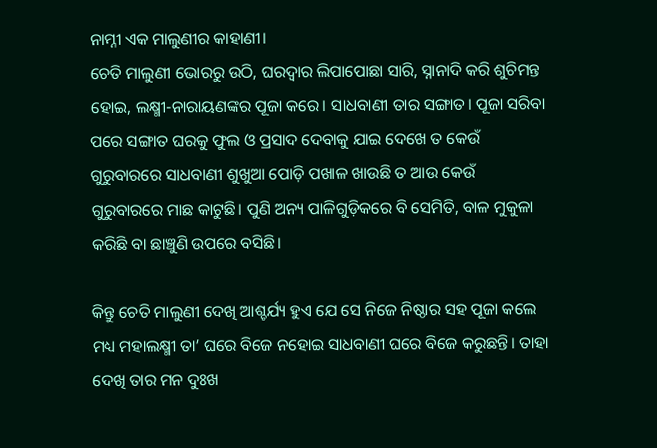ନାମ୍ନୀ ଏକ ମାଲୁଣୀର କାହାଣୀ।
ଚେତି ମାଲୁଣୀ ଭୋରରୁ ଉଠି, ଘରଦ୍ୱାର ଲିପାପୋଛା ସାରି, ସ୍ନାନାଦି କରି ଶୁଚିମନ୍ତ ହୋଇ, ଲକ୍ଷ୍ମୀ-ନାରାୟଣଙ୍କର ପୂଜା କରେ। ସାଧବାଣୀ ତାର ସଙ୍ଗାତ। ପୂଜା ସରିବା ପରେ ସଙ୍ଗାତ ଘରକୁ ଫୁଲ ଓ ପ୍ରସାଦ ଦେବାକୁ ଯାଇ ଦେଖେ ତ କେଉଁ ଗୁରୁବାରରେ ସାଧବାଣୀ ଶୁଖୁଆ ପୋଡ଼ି ପଖାଳ ଖାଉଛି ତ ଆଉ କେଉଁ ଗୁରୁବାରରେ ମାଛ କାଟୁଛି। ପୁଣି ଅନ୍ୟ ପାଳିଗୁଡ଼ିକରେ ବି ସେମିତି, ବାଳ ମୁକୁଳା କରିଛି ବା ଛାଞ୍ଚୁଣି ଉପରେ ବସିଛି।

କିନ୍ତୁ ଚେତି ମାଲୁଣୀ ଦେଖି ଆଶ୍ଚର୍ଯ୍ୟ ହୁଏ ଯେ ସେ ନିଜେ ନିଷ୍ଠାର ସହ ପୂଜା କଲେ ମଧ୍ୟ ମହାଲକ୍ଷ୍ମୀ ତା’ ଘରେ ବିଜେ ନହୋଇ ସାଧବାଣୀ ଘରେ ବିଜେ କରୁଛନ୍ତି। ତାହା ଦେଖି ତାର ମନ ଦୁଃଖ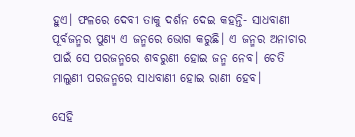ହୁଏ। ଫଳରେ ଦେବୀ ତାକୁ ଦର୍ଶନ ଦେଇ କହନ୍ତି- ସାଧବାଣୀ ପୂର୍ବଜନ୍ମର ପୁଣ୍ୟ ଏ ଜନ୍ମରେ ଭୋଗ କରୁଛି। ଏ ଜନ୍ମର ଅନାଚାର ପାଇଁ ସେ ପରଜନ୍ମରେ ଶବରୁଣୀ ହୋଇ ଜନ୍ମ ନେବ। ଚେତି ମାଲୁଣୀ ପରଜନ୍ମରେ ସାଧବାଣୀ ହୋଇ ରାଣୀ ହେବ।

ସେହି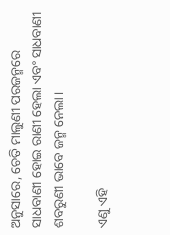ଅନୁସାରେ, ଚେତି ମାଲୁଣୀ ପରଜନ୍ମରେ ସାଧବାଣୀ ହୋଇ ରାଣୀ ହେଲା ଏବଂ ସାଧବାଣୀ ଶବରୁଣୀ ଭାବେ ଜନ୍ମ ନେଲା।

ଏଣୁ ଏହି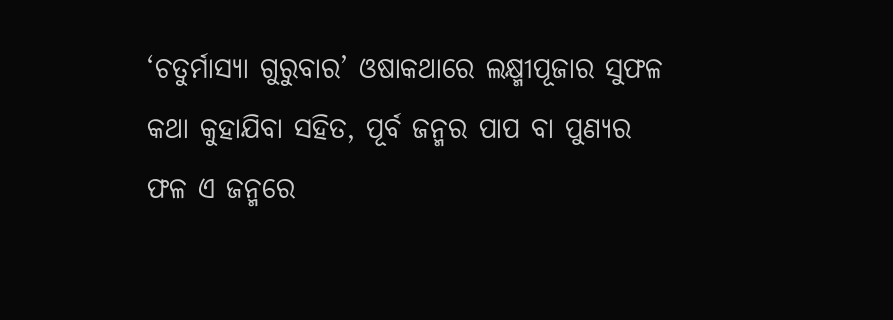‘ଚତୁର୍ମାସ୍ୟା ଗୁରୁବାର’ ଓଷାକଥାରେ ଲକ୍ଷ୍ମୀପୂଜାର ସୁଫଳ କଥା କୁହାଯିବା ସହିତ, ପୂର୍ବ ଜନ୍ମର ପାପ ବା ପୁଣ୍ୟର ଫଳ ଏ ଜନ୍ମରେ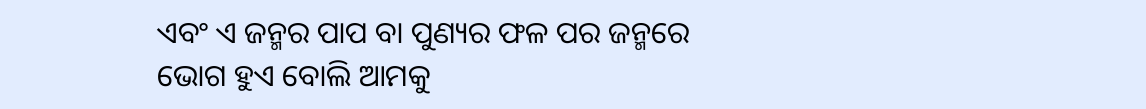ଏବଂ ଏ ଜନ୍ମର ପାପ ବା ପୁଣ୍ୟର ଫଳ ପର ଜନ୍ମରେ ଭୋଗ ହୁଏ ବୋଲି ଆମକୁ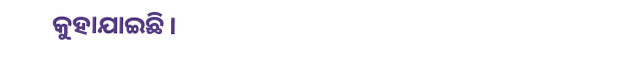କୁହାଯାଇଛି।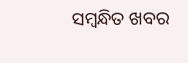ସମ୍ବନ୍ଧିତ ଖବର